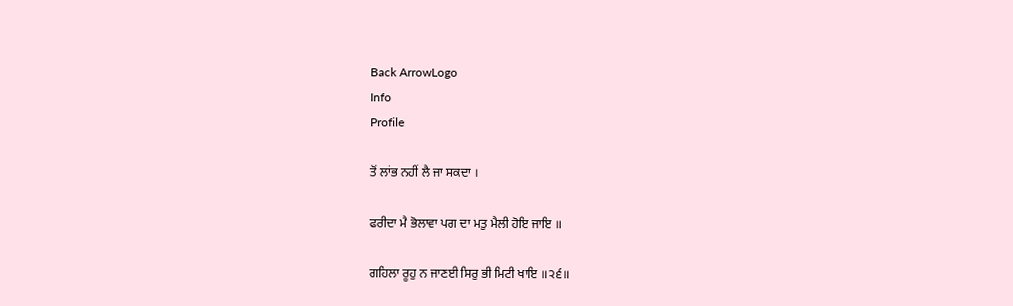Back ArrowLogo
Info
Profile

ਤੋਂ ਲਾਂਭ ਨਹੀਂ ਲੈ ਜਾ ਸਕਦਾ ।

ਫਰੀਦਾ ਮੈ ਭੋਲਾਵਾ ਪਗ ਦਾ ਮਤੁ ਮੈਲੀ ਹੋਇ ਜਾਇ ॥

ਗਹਿਲਾ ਰੂਹੁ ਨ ਜਾਣਈ ਸਿਰੁ ਭੀ ਮਿਟੀ ਖਾਇ ॥੨੬॥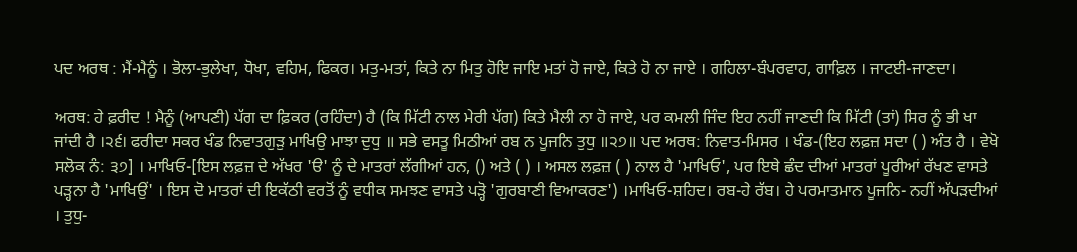ਪਦ ਅਰਥ : ਮੈਂ-ਮੈਨੂੰ । ਭੋਲਾ-ਭੁਲੇਖਾ, ਧੋਖਾ, ਵਹਿਮ, ਫਿਕਰ। ਮਤੁ-ਮਤਾਂ, ਕਿਤੇ ਨਾ ਮਿਤੁ ਹੋਇ ਜਾਇ ਮਤਾਂ ਹੋ ਜਾਏ, ਕਿਤੇ ਹੋ ਨਾ ਜਾਏ । ਗਹਿਲਾ-ਬੰਪਰਵਾਹ, ਗਾਫ਼ਿਲ । ਜਾਟਈ-ਜਾਣਦਾ।

ਅਰਥ: ਹੇ ਫ਼ਰੀਦ ! ਮੈਨੂੰ (ਆਪਣੀ) ਪੱਗ ਦਾ ਫ਼ਿਕਰ (ਰਹਿੰਦਾ) ਹੈ (ਕਿ ਮਿੱਟੀ ਨਾਲ ਮੇਰੀ ਪੱਗ) ਕਿਤੇ ਮੈਲੀ ਨਾ ਹੋ ਜਾਏ, ਪਰ ਕਮਲੀ ਜਿੰਦ ਇਹ ਨਹੀਂ ਜਾਣਦੀ ਕਿ ਮਿੱਟੀ (ਤਾਂ) ਸਿਰ ਨੂੰ ਭੀ ਖਾ ਜਾਂਦੀ ਹੈ ।੨੬। ਫਰੀਦਾ ਸਕਰ ਖੰਡ ਨਿਵਾਤਗੁੜੁ ਮਾਖਿਉ ਮਾਝਾ ਦੁਧੁ ॥ ਸਭੇ ਵਸਤੂ ਮਿਠੀਆਂ ਰਬ ਨ ਪੂਜਨਿ ਤੁਧੁ ॥੨੭॥ ਪਦ ਅਰਥ: ਨਿਵਾਤ-ਮਿਸਰ । ਖੰਡ-(ਇਹ ਲਫ਼ਜ਼ ਸਦਾ ( ) ਅੰਤ ਹੈ । ਵੇਖੋ ਸਲੋਕ ਨੰ: ੩੭] । ਮਾਖਿਓ-[ਇਸ ਲਫ਼ਜ਼ ਦੇ ਅੱਖਰ 'ੳ' ਨੂੰ ਦੇ ਮਾਤਰਾਂ ਲੱਗੀਆਂ ਹਨ, () ਅਤੇ ( ) । ਅਸਲ ਲਫ਼ਜ਼ ( ) ਨਾਲ ਹੈ 'ਮਾਖਿਓ', ਪਰ ਇਥੇ ਛੰਦ ਦੀਆਂ ਮਾਤਰਾਂ ਪੂਰੀਆਂ ਰੱਖਣ ਵਾਸਤੇ ਪੜ੍ਹਨਾ ਹੈ 'ਮਾਖਿਉਂ' । ਇਸ ਦੋ ਮਾਤਰਾਂ ਦੀ ਇਕੱਠੀ ਵਰਤੋਂ ਨੂੰ ਵਧੀਕ ਸਮਝਣ ਵਾਸਤੇ ਪੜ੍ਹੋ 'ਗੁਰਬਾਣੀ ਵਿਆਕਰਣ') ।ਮਾਖਿਓ-ਸ਼ਹਿਦ। ਰਬ-ਹੇ ਰੱਬ। ਹੇ ਪਰਮਾਤਮਾਨ ਪੂਜਨਿ- ਨਹੀਂ ਅੱਪੜਦੀਆਂ । ਤੁਧੁ-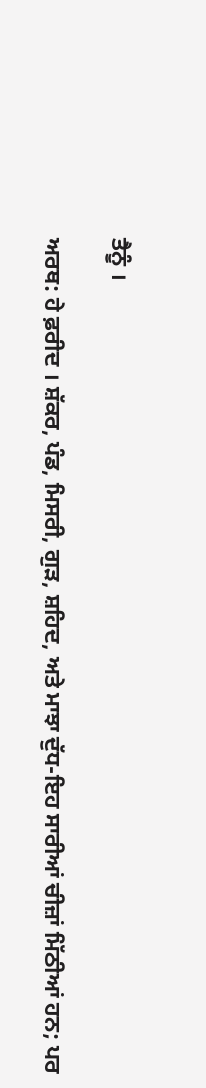ਤੈਨੂੰ ।

ਅਰਥ: ਹੇ ਫ਼ਰੀਦ । ਸ਼ੱਕਰ, ਪੰਡ, ਮਿਸਰੀ, ਗੁੜ, ਸ਼ਹਿਦ, ਅਤੇ ਮਾਝਾ ਦੁੱਧ-ਇਹ ਸਾਰੀਆਂ ਚੀਜ਼ਾਂ ਮਿੱਠੀਆਂ ਹਨ; ਪਰ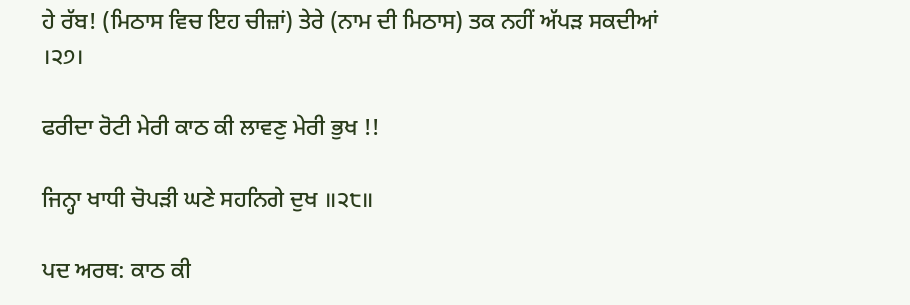ਹੇ ਰੱਬ! (ਮਿਠਾਸ ਵਿਚ ਇਹ ਚੀਜ਼ਾਂ) ਤੇਰੇ (ਨਾਮ ਦੀ ਮਿਠਾਸ) ਤਕ ਨਹੀਂ ਅੱਪੜ ਸਕਦੀਆਂ ।੨੭।

ਫਰੀਦਾ ਰੋਟੀ ਮੇਰੀ ਕਾਠ ਕੀ ਲਾਵਣੁ ਮੇਰੀ ਭੁਖ !!

ਜਿਨ੍ਹਾ ਖਾਧੀ ਚੋਪੜੀ ਘਣੇ ਸਹਨਿਗੇ ਦੁਖ ॥੨੮॥

ਪਦ ਅਰਥ: ਕਾਠ ਕੀ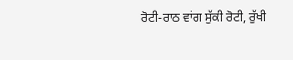ਰੋਟੀ-ਰਾਠ ਵਾਂਗ ਸੁੱਕੀ ਰੋਟੀ, ਰੁੱਖੀ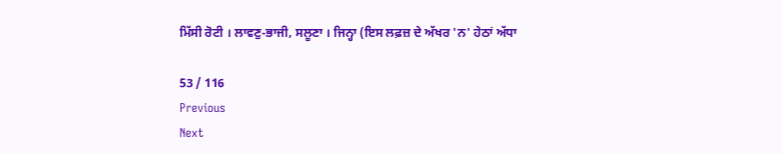ਮਿੱਸੀ ਰੋਟੀ । ਲਾਵਣੁ-ਭਾਜੀ, ਸਲੂਣਾ । ਜਿਨ੍ਹਾ (ਇਸ ਲਫ਼ਜ਼ ਦੇ ਅੱਖਰ 'ਨ' ਹੇਠਾਂ ਅੱਧਾ

53 / 116
Previous
Next